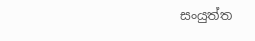සංයුත්ත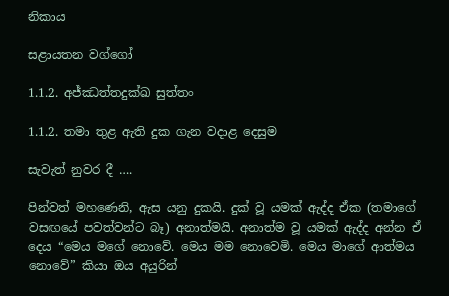නිකාය

සළායතන වග්ගෝ

1.1.2. අජ්ඣත්තදුක්ඛ සුත්තං

1.1.2. තමා තුළ ඇති දුක ගැන වදාළ දෙසුම

සැවැත් නුවර දී ….

පින්වත් මහණෙනි, ඇස යනු දුකයි. දුක් වූ යමක් ඇද්ද ඒක (තමාගේ වසඟයේ පවත්වන්ට බෑ) අනාත්මයි. අනාත්ම වූ යමක් ඇද්ද අන්න ඒ දෙය “මෙය මගේ නොවේ. මෙය මම නොවෙමි. මෙය මාගේ ආත්මය නොවේ” කියා ඔය අයුරින්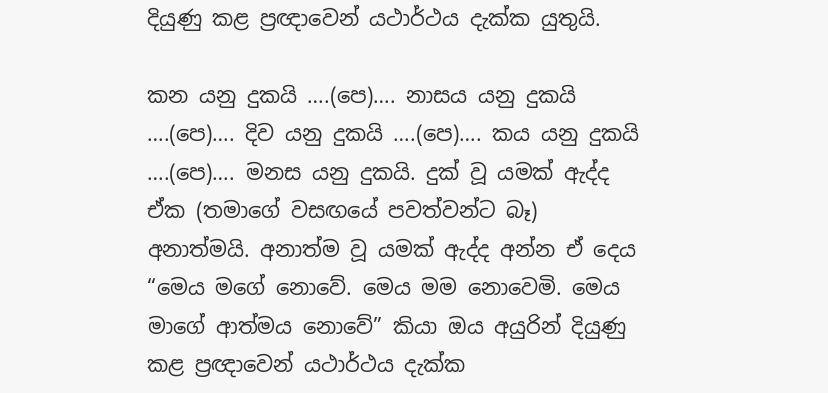දියුණු කළ ප්‍රඥාවෙන් යථාර්ථය දැක්ක යුතුයි.

කන යනු දුකයි ….(පෙ)…. නාසය යනු දුකයි ….(පෙ)…. දිව යනු දුකයි ….(පෙ)…. කය යනු දුකයි ….(පෙ)…. මනස යනු දුකයි. දුක් වූ යමක් ඇද්ද ඒක (තමාගේ වසඟයේ පවත්වන්ට බෑ) අනාත්මයි. අනාත්ම වූ යමක් ඇද්ද අන්න ඒ දෙය “මෙය මගේ නොවේ. මෙය මම නොවෙමි. මෙය මාගේ ආත්මය නොවේ” කියා ඔය අයුරින් දියුණු කළ ප්‍රඥාවෙන් යථාර්ථය දැක්ක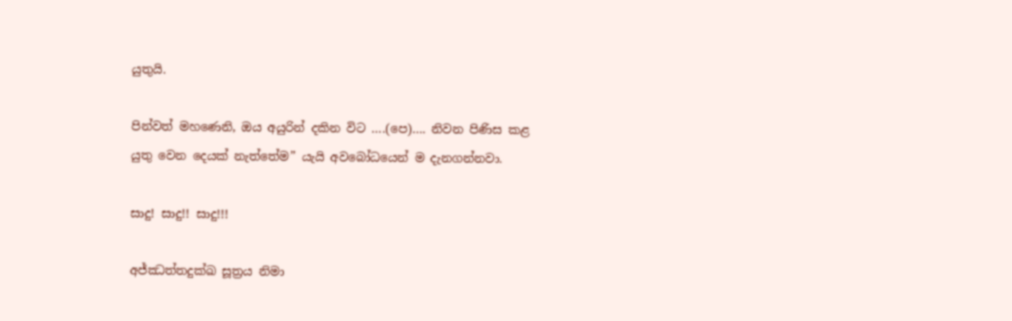යුතුයි.

පින්වත් මහණෙනි, ඔය අයුරින් දකින විට ….(පෙ)…. නිවන පිණිස කළ යුතු වෙන දෙයක් නැත්තේම” යැයි අවබෝධයෙන් ම දැනගන්නවා.

සාදු! සාදු!! සාදු!!!

අජ්ඣත්තදුක්ඛ සූත්‍රය නිමා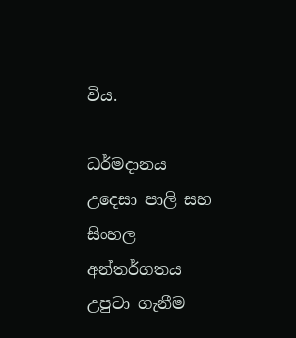විය.

ධර්මදානය උදෙසා පාලි සහ සිංහල අන්තර්ගතය උපුටා ගැනීම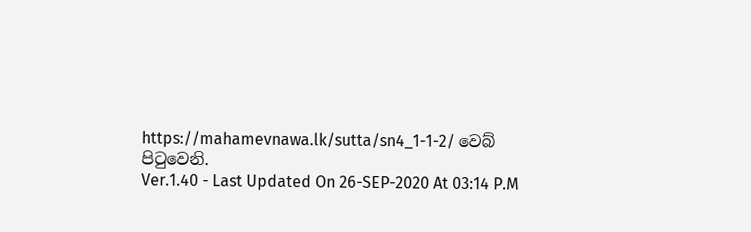https://mahamevnawa.lk/sutta/sn4_1-1-2/ වෙබ් පිටුවෙනි.
Ver.1.40 - Last Updated On 26-SEP-2020 At 03:14 P.M